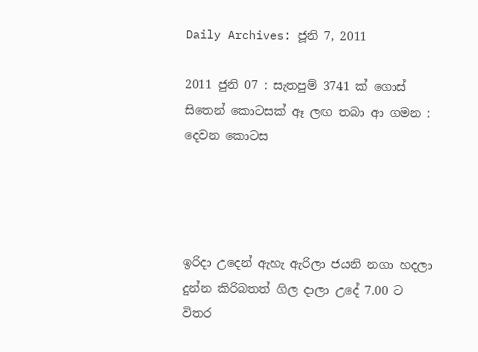Daily Archives: ජූනි 7, 2011

2011 ජුනි 07 : සැතපුම් 3741 ක් ගොස් සිතෙන් කොටසක් ඈ ලඟ තබා ආ ගමන : දෙවන කොටස




ඉරිදා උදෙන් ඇහැ ඇරිලා ජයනි නගා හදලා දුන්න කිරිබතත් ගිල දාලා උදේ 7.00 ට විතර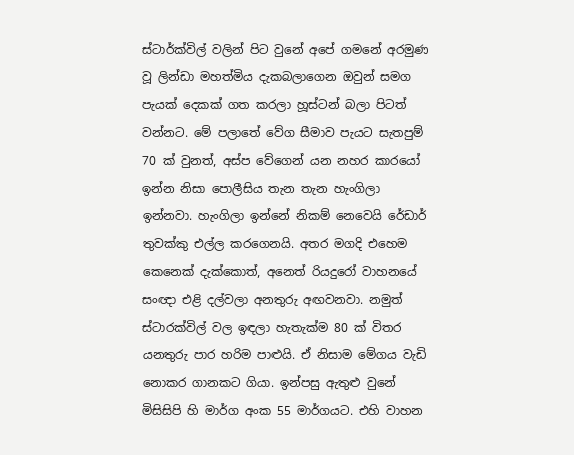ස්ටාර්ක්විල් වලින් පිට වුනේ අපේ ගමනේ අරමුණ වූ ලින්ඩා මහත්මිය දැකබලාගෙන ඔවුන් සමග පැයක් දෙකක් ගත කරලා හූස්ටන් බලා පිටත් වන්නට. මේ පලාතේ වේග සීමාව පැයට සැතපුම් 70 ක් වුනත්, අස්ප වේගෙන් යන නහර කාරයෝ ඉන්න නිසා පොලීසිය තැන තැන හැංගිලා ඉන්නවා. හැංගිලා ඉන්නේ නිකම් නෙවෙයි රේඩාර් තුවක්කු එල්ල කරගෙනයි. අතර මගදි එහෙම කෙනෙක් දැක්කොත්, අනෙත් රියදුරෝ වාහනයේ සංඥා එළි දල්වලා අනතුරු අඟවනවා. නමුත් ස්ටාරක්විල් වල ඉඳලා හැතැක්ම 80 ක් විතර යනතුරු පාර හරිම පාළුයි. ඒ නිසාම මේගය වැඩි නොකර ගානකට ගියා. ඉන්පසු ඇතුළු වුනේ මිසිසිපි හි මාර්ග අංක 55 මාර්ගයට. එහි වාහන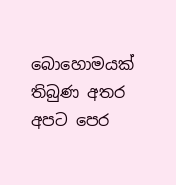බොහොමයක් තිබුණ අතර අපට පෙර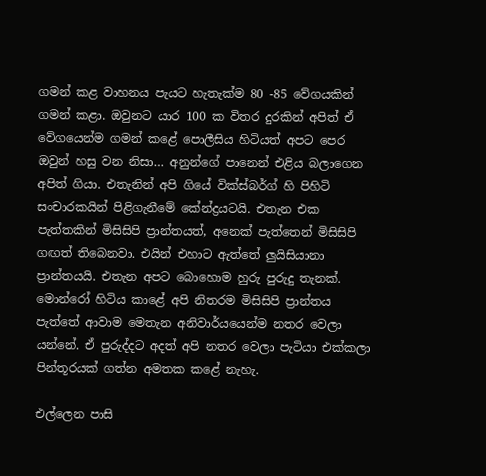ගමන් කළ වාහනය පැයට හැතැක්ම 80 -85 වේගයකින් ගමන් කළා. ඔවුනට යාර 100 ක විතර දුරකින් අපිත් ඒ වේගයෙන්ම ගමන් කළේ පොලීසිය හිටියත් අපට පෙර ඔවුන් හසු වන නිසා… අනුන්ගේ පානෙන් එළිය බලාගෙන අපිත් ගියා. එතැනින් අපි ගියේ වික්ස්බර්ග් හි පිහිටි සංචාරකයින් පිළිගැනීමේ කේන්ද්‍රයටයි. එතැන එක පැත්තකින් මිසිසිපි ප්‍රාන්තයත්, අනෙක් පැත්තෙන් මිසිසිපි ගඟත් තිබෙනවා. එයින් එහාට ඇත්තේ ලුයිසියානා ප්‍රාන්තයයි. එතැන අපට බොහොම හුරු පුරුදු තැනක්. මොන්රෝ හිටිය කාළේ අපි නිතරම මිසිසිපි ප්‍රාන්තය පැත්තේ ආවාම මෙතැන අනිවාර්යයෙන්ම නතර වෙලා යන්නේ. ඒ පුරුද්දට අදත් අපි නතර වෙලා පැටියා එක්කලා පින්තූරයක් ගත්න අමතක කළේ නැහැ.

එල්ලෙන පාසි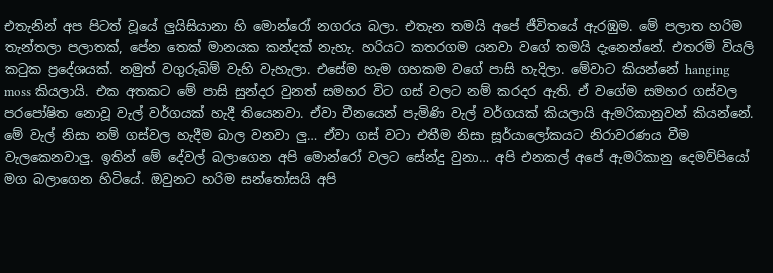එතැනින් අප පිටත් වූයේ ලුයිසියානා හි මොන්රෝ නගරය බලා. එතැන තමයි අපේ ජීවිතයේ ඇරඹුම. මේ පලාත හරිම තැන්තලා පලාතක්, පේන තෙක් මානයක කන්දක් නැහැ. හරියට කතරගම යනවා වගේ තමයි දැනෙන්නේ. එතරමි වියලි කටුක ප්‍රදේශයක්. නමුත් වගුරුබිම් වැහි වැහැලා. එසේම හැම ගහකම වගේ පාසි හැදිලා. මේවාට කියන්නේ hanging moss කියලායි. එක අතකට මේ පාසි සුන්දර වුනත් සමහර විට ගස් වලට නම් කරදර ඇති. ඒ වගේම සමහර ගස්වල පරපෝෂිත නොවූ වැල් වර්ගයක් හැදී තියෙනවා. ඒවා චීනයෙන් පැමිණි වැල් වර්ගයක් කියලායි ඇමරිකානුවන් කියන්නේ. මේ වැල් නිසා නම් ගස්වල හැදීම බාල වනවා ලු… ඒවා ගස් වටා එතීම නිසා සූර්යාලෝකයට නිරාවරණය වීම වැලකෙනවාලු. ඉතින් මේ දේවල් බලාගෙන අපි මොන්රෝ වලට සේන්දු වුනා… අපි එනකල් අපේ ඇමරිකානු දෙමව්පියෝ මග බලාගෙන හිටියේ. ඔවුනට හරිම සන්තෝසයි අපි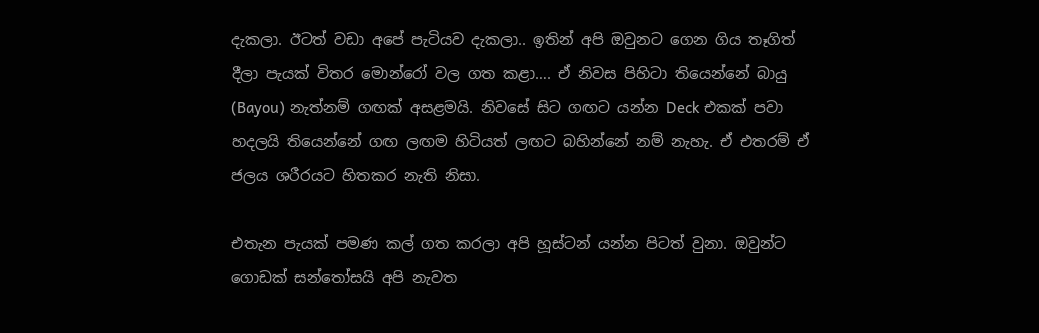දැකලා. ඊටත් වඩා අපේ පැටියව දැකලා.. ඉතින් අපි ඔවුනට ගෙන ගිය තෑගිත් දීලා පැයක් විතර මොන්රෝ වල ගත කළා…. ඒ නිවස පිහිටා තියෙන්නේ බායු (Bayou) නැත්නම් ගඟක් අසළමයි. නිවසේ සිට ගඟට යන්න Deck එකක් පවා හදලයි තියෙන්නේ ගඟ ලඟම හිටියත් ලඟට බහින්නේ නම් නැහැ. ඒ එතරම් ඒ ජලය ශරීරයට හිතකර නැති නිසා.

එතැන පැයක් පමණ කල් ගත කරලා අපි හූස්ටන් යන්න පිටත් වුනා. ඔවුන්ට ගොඩක් සන්තෝසයි අපි නැවත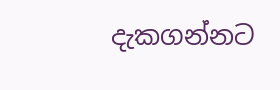දැකගන්නට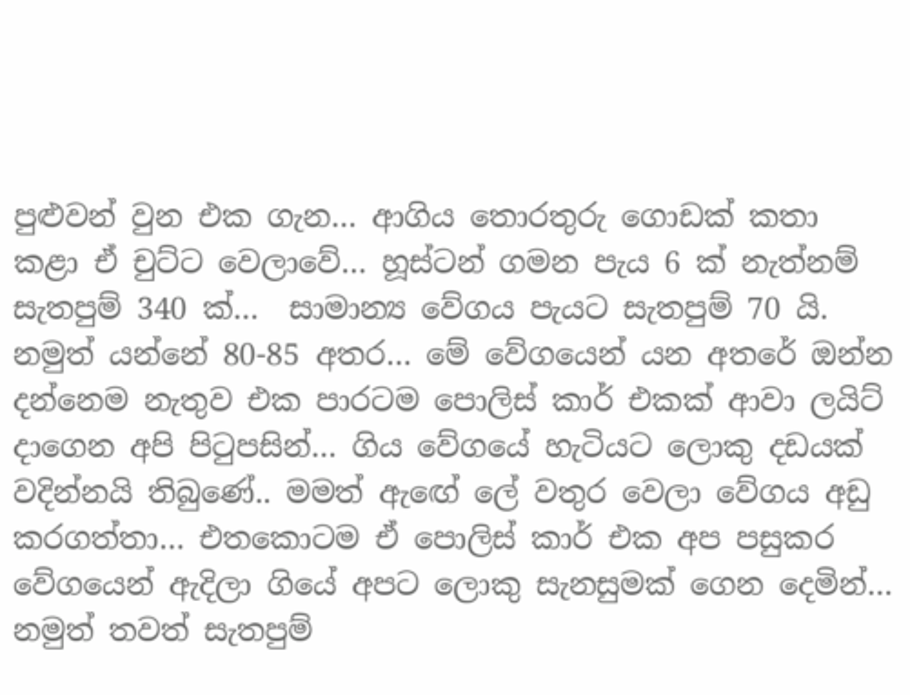පුළුවන් වුන එක ගැන… ආගිය තොරතුරු ගොඩක් කතා කළා ඒ චුට්ට වෙලාවේ… හූස්ටන් ගමන පැය 6 ක් නැත්නම් සැතපුම් 340 ක්…  සාමාන්‍ය වේගය පැයට සැතපුම් 70 යි. නමුත් යන්නේ 80-85 අතර… මේ වේගයෙන් යන අතරේ ඔන්න දන්නෙම නැතුව එක පාරටම පොලිස් කාර් එකක් ආවා ලයිට් දාගෙන අපි පිටුපසින්… ගිය වේගයේ හැටියට ලොකු දඩයක් වදින්නයි තිබුණේ.. මමත් ඇඟේ ලේ වතුර වෙලා වේගය අඩු කරගත්තා… එතකොටම ඒ පොලිස් කාර් එක අප පසුකර වේගයෙන් ඇදිලා ගියේ අපට ලොකු සැනසුමක් ගෙන දෙමින්… නමුත් තවත් සැතපුම්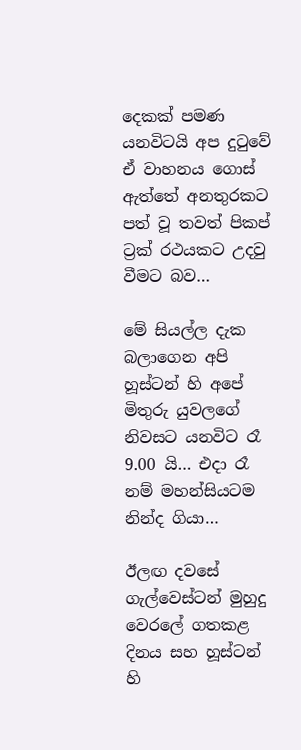දෙකක් පමණ යනවිටයි අප දුටුවේ ඒ වාහනය ගොස් ඇත්තේ අනතුරකට පත් වූ තවත් පිකප් ට්‍රක් රථයකට උදවු වීමට බව…

මේ සියල්ල දැක බලාගෙන අපි හූස්ටන් හි අපේ මිතුරු යුවලගේ නිවසට යනවිට රෑ 9.00 යි… එදා රෑ නම් මහන්සියටම නින්ද ගියා…

ඊලඟ දවසේ ගැල්වෙස්ටන් මුහුදු වෙරලේ ගතකළ දිනය සහ හූස්ටන් හි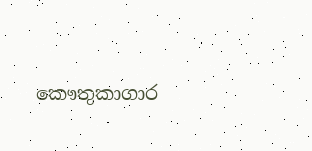කෞතුකාගාර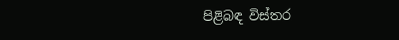පිළිබඳ විස්තර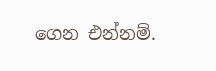ගෙන එන්නම්.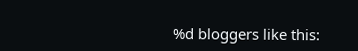%d bloggers like this: